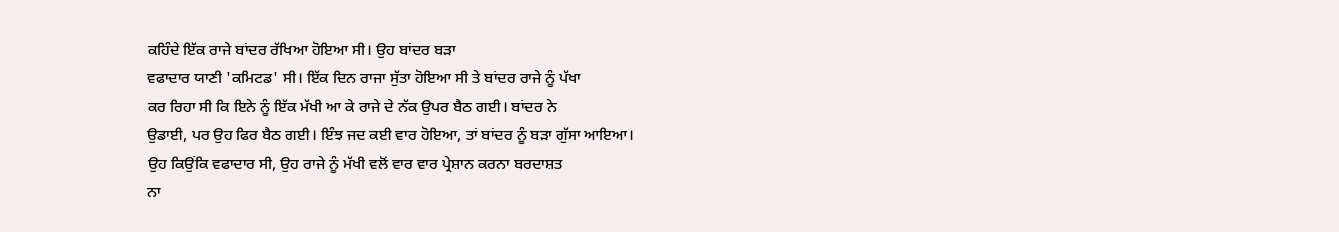ਕਹਿੰਦੇ ਇੱਕ ਰਾਜੇ ਬਾਂਦਰ ਰੱਖਿਆ ਹੋਇਆ ਸੀ। ਉਹ ਬਾਂਦਰ ਬੜਾ
ਵਫਾਦਾਰ ਯਾਣੀ 'ਕਮਿਟਡ' ਸੀ। ਇੱਕ ਦਿਨ ਰਾਜਾ ਸੁੱਤਾ ਹੋਇਆ ਸੀ ਤੇ ਬਾਂਦਰ ਰਾਜੇ ਨੂੰ ਪੱਖਾ
ਕਰ ਰਿਹਾ ਸੀ ਕਿ ਇਨੇ ਨੂੰ ਇੱਕ ਮੱਖੀ ਆ ਕੇ ਰਾਜੇ ਦੇ ਨੱਕ ਉਪਰ ਬੈਠ ਗਈ। ਬਾਂਦਰ ਨੇ
ਉਡਾਈ, ਪਰ ਉਹ ਫਿਰ ਬੈਠ ਗਈ। ਇੰਝ ਜਦ ਕਈ ਵਾਰ ਹੋਇਆ, ਤਾਂ ਬਾਂਦਰ ਨੂੰ ਬੜਾ ਗੁੱਸਾ ਆਇਆ।
ਉਹ ਕਿਉਂਕਿ ਵਫਾਦਾਰ ਸੀ, ਉਹ ਰਾਜੇ ਨੂੰ ਮੱਖੀ ਵਲੋਂ ਵਾਰ ਵਾਰ ਪ੍ਰੇਸ਼ਾਨ ਕਰਨਾ ਬਰਦਾਸ਼ਤ
ਨਾ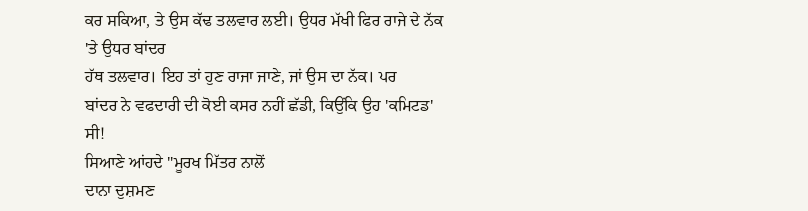ਕਰ ਸਕਿਆ, ਤੇ ਉਸ ਕੱਢ ਤਲਵਾਰ ਲਈ। ਉਧਰ ਮੱਖੀ ਫਿਰ ਰਾਜੇ ਦੇ ਨੱਕ 'ਤੇ ਉਧਰ ਬਾਂਦਰ
ਹੱਥ ਤਲਵਾਰ। ਇਹ ਤਾਂ ਹੁਣ ਰਾਜਾ ਜਾਣੇ, ਜਾਂ ਉਸ ਦਾ ਨੱਕ। ਪਰ
ਬਾਂਦਰ ਨੇ ਵਫਦਾਰੀ ਦੀ ਕੋਈ ਕਸਰ ਨਹੀਂ ਛੱਡੀ, ਕਿਉਂਕਿ ਉਹ 'ਕਮਿਟਡ' ਸੀ!
ਸਿਆਣੇ ਆਂਹਦੇ "ਮੂਰਖ ਮਿੱਤਰ ਨਾਲੋਂ
ਦਾਨਾ ਦੁਸ਼ਮਣ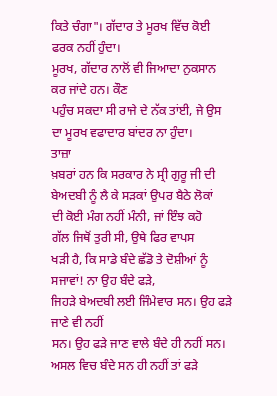ਕਿਤੇ ਚੰਗਾ"। ਗੱਦਾਰ ਤੇ ਮੂਰਖ ਵਿੱਚ ਕੋਈ ਫਰਕ ਨਹੀਂ ਹੁੰਦਾ।
ਮੂਰਖ, ਗੱਦਾਰ ਨਾਲੋਂ ਵੀ ਜਿਆਦਾ ਨੁਕਸਾਨ ਕਰ ਜਾਂਦੇ ਹਨ। ਕੌਣ
ਪਹੁੰਚ ਸਕਦਾ ਸੀ ਰਾਜੇ ਦੇ ਨੱਕ ਤਾਂਈ, ਜੇ ਉਸ ਦਾ ਮੂਰਖ ਵਫਾਦਾਰ ਬਾਂਦਰ ਨਾ ਹੁੰਦਾ।
ਤਾਜ਼ਾ
ਖ਼ਬਰਾਂ ਹਨ ਕਿ ਸਰਕਾਰ ਨੇ ਸ੍ਰੀ ਗੁਰੂ ਜੀ ਦੀ ਬੇਅਦਬੀ ਨੂੰ ਲੈ ਕੇ ਸੜਕਾਂ ਉਪਰ ਬੈਠੇ ਲੋਕਾਂ
ਦੀ ਕੋਈ ਮੰਗ ਨਹੀਂ ਮੰਨੀ, ਜਾਂ ਇੰਝ ਕਹੋ
ਗੱਲ ਜਿਥੋਂ ਤੁਰੀ ਸੀ, ਉਥੇ ਫਿਰ ਵਾਪਸ
ਖੜੀ ਹੈ, ਕਿ ਸਾਡੇ ਬੰਦੇ ਛੱਡੋ ਤੇ ਦੋਸ਼ੀਆਂ ਨੂੰ ਸਜਾਵਾਂ! ਨਾ ਉਹ ਬੰਦੇ ਫੜੇ,
ਜਿਹੜੇ ਬੇਅਦਬੀ ਲਈ ਜਿੰਮੇਵਾਰ ਸਨ। ਉਹ ਫੜੇ ਜਾਣੇ ਵੀ ਨਹੀਂ
ਸਨ। ਉਹ ਫੜੇ ਜਾਣ ਵਾਲੇ ਬੰਦੇ ਹੀ ਨਹੀਂ ਸਨ। ਅਸਲ ਵਿਚ ਬੰਦੇ ਸਨ ਹੀ ਨਹੀਂ ਤਾਂ ਫੜੇ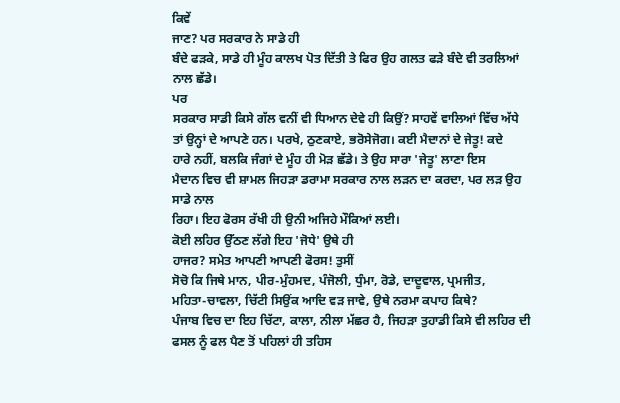ਕਿਵੇਂ
ਜਾਣ? ਪਰ ਸਰਕਾਰ ਨੇ ਸਾਡੇ ਹੀ
ਬੰਦੇ ਫੜਕੇ, ਸਾਡੇ ਹੀ ਮੂੰਹ ਕਾਲਖ ਪੋਤ ਦਿੱਤੀ ਤੇ ਫਿਰ ਉਹ ਗਲਤ ਫੜੇ ਬੰਦੇ ਵੀ ਤਰਲਿਆਂ
ਨਾਲ ਛੱਡੇ।
ਪਰ
ਸਰਕਾਰ ਸਾਡੀ ਕਿਸੇ ਗੱਲ ਵਨੀਂ ਵੀ ਧਿਆਨ ਦੇਵੇ ਹੀ ਕਿਉਂ? ਸਾਹਵੇਂ ਵਾਲਿਆਂ ਵਿੱਚ ਅੱਧੇ
ਤਾਂ ਉਨ੍ਹਾਂ ਦੇ ਆਪਣੇ ਹਨ। ਪਰਖੇ, ਠੁਣਕਾਏ, ਭਰੋਸੇਜੋਗ। ਕਈ ਮੈਦਾਨਾਂ ਦੇ ਜੇਤੂ! ਕਦੇ
ਹਾਰੇ ਨਹੀਂ, ਬਲਕਿ ਜੰਗਾਂ ਦੇ ਮੂੰਹ ਹੀ ਮੋੜ ਛੱਡੇ। ਤੇ ਉਹ ਸਾਰਾ 'ਜੇਤੂ' ਲਾਣਾ ਇਸ
ਮੈਦਾਨ ਵਿਚ ਵੀ ਸ਼ਾਮਲ ਜਿਹੜਾ ਡਰਾਮਾ ਸਰਕਾਰ ਨਾਲ ਲੜਨ ਦਾ ਕਰਦਾ, ਪਰ ਲੜ ਉਹ ਸਾਡੇ ਨਾਲ
ਰਿਹਾ। ਇਹ ਫੋਰਸ ਰੱਖੀ ਹੀ ਉਨੀ ਅਜਿਹੇ ਮੌਕਿਆਂ ਲਈ।
ਕੋਈ ਲਹਿਰ ਉੱਠਣ ਲੱਗੇ ਇਹ 'ਜੋਧੇ' ਉਥੇ ਹੀ
ਹਾਜਰ? ਸਮੇਤ ਆਪਣੀ ਆਪਣੀ ਫੋਰਸ! ਤੁਸੀਂ
ਸੋਚੋ ਕਿ ਜਿਥੇ ਮਾਨ, ਪੀਰ-ਮੁੰਹਮਦ, ਪੰਜੋਲੀ, ਧੁੰਮਾ, ਰੋਡੇ, ਦਾਦੂਵਾਲ, ਪ੍ਰਮਜੀਤ,
ਮਹਿਤਾ-ਚਾਵਲਾ, ਚਿੱਟੀ ਸਿਉਂਕ ਆਦਿ ਵੜ ਜਾਵੇ, ਉਥੇ ਨਰਮਾ ਕਪਾਹ ਕਿਥੇ?
ਪੰਜਾਬ ਵਿਚ ਦਾ ਇਹ ਚਿੱਟਾ, ਕਾਲਾ, ਨੀਲਾ ਮੱਛਰ ਹੈ, ਜਿਹੜਾ ਤੁਹਾਡੀ ਕਿਸੇ ਵੀ ਲਹਿਰ ਦੀ
ਫਸਲ ਨੂੰ ਫਲ ਪੈਣ ਤੋਂ ਪਹਿਲਾਂ ਹੀ ਤਹਿਸ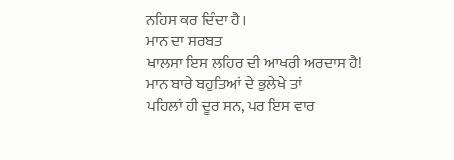ਨਹਿਸ ਕਰ ਦਿੰਦਾ ਹੈ।
ਮਾਨ ਦਾ ਸਰਬਤ
ਖਾਲਸਾ ਇਸ ਲਹਿਰ ਦੀ ਆਖਰੀ ਅਰਦਾਸ ਹੈ! ਮਾਨ ਬਾਰੇ ਬਹੁਤਿਆਂ ਦੇ ਭੁਲੇਖੇ ਤਾਂ
ਪਹਿਲਾਂ ਹੀ ਦੂਰ ਸਨ, ਪਰ ਇਸ ਵਾਰ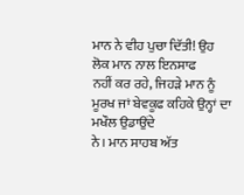ਮਾਨ ਨੇ ਵੀਹ ਪੁਚਾ ਦਿੱਤੀ! ਉਹ ਲੋਕ ਮਾਨ ਨਾਲ ਇਨਸਾਫ
ਨਹੀਂ ਕਰ ਰਹੇ, ਜਿਹੜੇ ਮਾਨ ਨੂੰ ਮੂਰਖ ਜਾਂ ਬੇਵਕੂਫ ਕਹਿਕੇ ਉਨ੍ਹਾਂ ਦਾ ਮਖੌਲ ਉਡਾਉਂਦੇ
ਨੇ। ਮਾਨ ਸਾਹਬ ਅੱਤ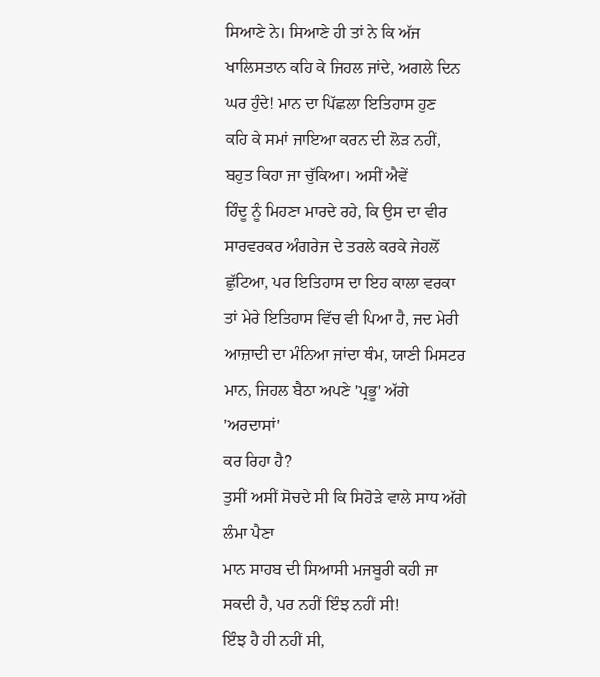ਸਿਆਣੇ ਨੇ। ਸਿਆਣੇ ਹੀ ਤਾਂ ਨੇ ਕਿ ਅੱਜ
ਖਾਲਿਸਤਾਨ ਕਹਿ ਕੇ ਜਿਹਲ ਜਾਂਦੇ, ਅਗਲੇ ਦਿਨ ਘਰ ਹੁੰਦੇ! ਮਾਨ ਦਾ ਪਿੱਛਲਾ ਇਤਿਹਾਸ ਹੁਣ
ਕਹਿ ਕੇ ਸਮਾਂ ਜਾਇਆ ਕਰਨ ਦੀ ਲੋੜ ਨਹੀਂ, ਬਹੁਤ ਕਿਹਾ ਜਾ ਚੁੱਕਿਆ। ਅਸੀਂ ਐਵੇਂ
ਹਿੰਦੂ ਨੂੰ ਮਿਹਣਾ ਮਾਰਦੇ ਰਹੇ, ਕਿ ਉਸ ਦਾ ਵੀਰ ਸਾਰਵਰਕਰ ਅੰਗਰੇਜ ਦੇ ਤਰਲੇ ਕਰਕੇ ਜੇਹਲੋਂ
ਛੁੱਟਿਆ, ਪਰ ਇਤਿਹਾਸ ਦਾ ਇਹ ਕਾਲਾ ਵਰਕਾ ਤਾਂ ਮੇਰੇ ਇਤਿਹਾਸ ਵਿੱਚ ਵੀ ਪਿਆ ਹੈ, ਜਦ ਮੇਰੀ
ਆਜ਼ਾਦੀ ਦਾ ਮੰਨਿਆ ਜਾਂਦਾ ਥੰਮ, ਯਾਣੀ ਮਿਸਟਰ ਮਾਨ, ਜਿਹਲ ਬੈਠਾ ਅਪਣੇ 'ਪ੍ਰਭੂ' ਅੱਗੇ 'ਅਰਦਾਸਾਂ'
ਕਰ ਰਿਹਾ ਹੈ?
ਤੁਸੀਂ ਅਸੀਂ ਸੋਚਦੇ ਸੀ ਕਿ ਸਿਹੋੜੇ ਵਾਲੇ ਸਾਧ ਅੱਗੇ ਲੰਮਾ ਪੈਣਾ
ਮਾਨ ਸਾਹਬ ਦੀ ਸਿਆਸੀ ਮਜਬੂਰੀ ਕਹੀ ਜਾ ਸਕਦੀ ਹੈ, ਪਰ ਨਹੀਂ ਇੰਝ ਨਹੀਂ ਸੀ!
ਇੰਝ ਹੈ ਹੀ ਨਹੀਂ ਸੀ,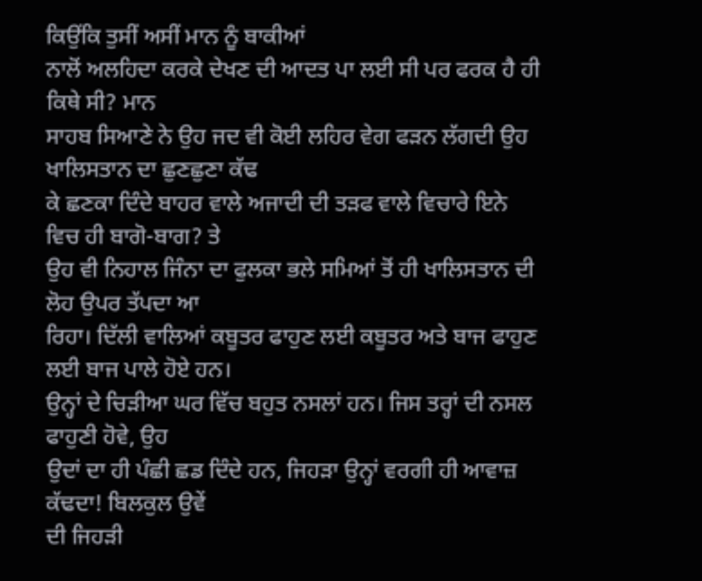ਕਿਉਂਕਿ ਤੁਸੀਂ ਅਸੀਂ ਮਾਨ ਨੂੰ ਬਾਕੀਆਂ
ਨਾਲੋਂ ਅਲਹਿਦਾ ਕਰਕੇ ਦੇਖਣ ਦੀ ਆਦਤ ਪਾ ਲਈ ਸੀ ਪਰ ਫਰਕ ਹੈ ਹੀ ਕਿਥੇ ਸੀ? ਮਾਨ
ਸਾਹਬ ਸਿਆਣੇ ਨੇ ਉਹ ਜਦ ਵੀ ਕੋਈ ਲਹਿਰ ਵੇਗ ਫੜਨ ਲੱਗਦੀ ਉਹ ਖਾਲਿਸਤਾਨ ਦਾ ਛੁਣਛੁਣਾ ਕੱਢ
ਕੇ ਛਣਕਾ ਦਿੰਦੇ ਬਾਹਰ ਵਾਲੇ ਅਜਾਦੀ ਦੀ ਤੜਫ ਵਾਲੇ ਵਿਚਾਰੇ ਇਨੇ ਵਿਚ ਹੀ ਬਾਗੋ-ਬਾਗ? ਤੇ
ਉਹ ਵੀ ਨਿਹਾਲ ਜਿੰਨਾ ਦਾ ਫੁਲਕਾ ਭਲੇ ਸਮਿਆਂ ਤੋਂ ਹੀ ਖਾਲਿਸਤਾਨ ਦੀ ਲੋਹ ਉਪਰ ਤੱਪਦਾ ਆ
ਰਿਹਾ। ਦਿੱਲੀ ਵਾਲਿਆਂ ਕਬੂਤਰ ਫਾਹੁਣ ਲਈ ਕਬੂਤਰ ਅਤੇ ਬਾਜ ਫਾਹੁਣ ਲਈ ਬਾਜ ਪਾਲੇ ਹੋਏ ਹਨ।
ਉਨ੍ਹਾਂ ਦੇ ਚਿੜੀਆ ਘਰ ਵਿੱਚ ਬਹੁਤ ਨਸਲਾਂ ਹਨ। ਜਿਸ ਤਰ੍ਹਾਂ ਦੀ ਨਸਲ ਫਾਹੁਣੀ ਹੋਵੇ, ਉਹ
ਉਦਾਂ ਦਾ ਹੀ ਪੰਛੀ ਛਡ ਦਿੰਦੇ ਹਨ, ਜਿਹੜਾ ਉਨ੍ਹਾਂ ਵਰਗੀ ਹੀ ਆਵਾਜ਼ ਕੱਢਦਾ! ਬਿਲਕੁਲ ਉਵੇਂ
ਦੀ ਜਿਹੜੀ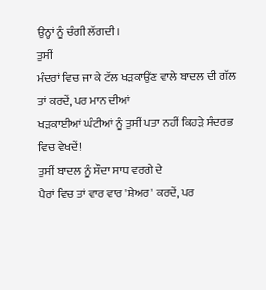ਉਨ੍ਹਾਂ ਨੂੰ ਚੰਗੀ ਲੱਗਦੀ।
ਤੁਸੀਂ
ਮੰਦਰਾਂ ਵਿਚ ਜਾ ਕੇ ਟੱਲ ਖੜਕਾਉਂਣ ਵਾਲੇ ਬਾਦਲ ਦੀ ਗੱਲ ਤਾਂ ਕਰਦੇਂ, ਪਰ ਮਾਨ ਦੀਆਂ
ਖੜਕਾਈਆਂ ਘੰਟੀਆਂ ਨੂੰ ਤੁਸੀਂ ਪਤਾ ਨਹੀਂ ਕਿਹੜੇ ਸੰਦਰਭ ਵਿਚ ਵੇਖਦੇਂ!
ਤੁਸੀਂ ਬਾਦਲ ਨੂੰ ਸੌਦਾ ਸਾਧ ਵਰਗੇ ਦੇ
ਪੈਰਾਂ ਵਿਚ ਤਾਂ ਵਾਰ ਵਾਰ 'ਸ਼ੇਅਰ' ਕਰਦੇਂ, ਪਰ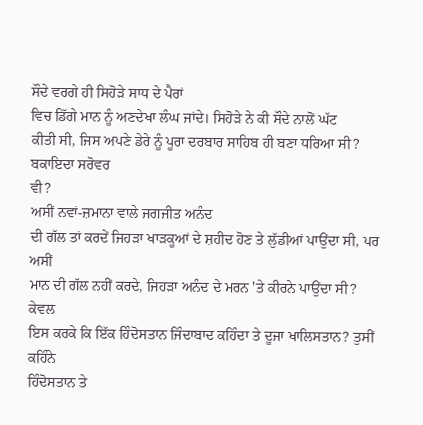ਸੌਦੇ ਵਰਗੇ ਹੀ ਸਿਹੋੜੇ ਸਾਧ ਦੇ ਪੈਰਾਂ
ਵਿਚ ਡਿੱਗੇ ਮਾਨ ਨੂੰ ਅਣਦੇਖਾ ਲੰਘ ਜਾਂਦੇ। ਸਿਹੋੜੇ ਨੇ ਕੀ ਸੌਦੇ ਨਾਲੋਂ ਘੱਟ
ਕੀਤੀ ਸੀ, ਜਿਸ ਅਪਣੇ ਡੇਰੇ ਨੂੰ ਪੂਰਾ ਦਰਬਾਰ ਸਾਹਿਬ ਹੀ ਬਣਾ ਧਰਿਆ ਸੀ? ਬਕਾਇਦਾ ਸਰੋਵਰ
ਵੀ?
ਅਸੀਂ ਨਵਾਂ-ਜ਼ਮਾਨਾ ਵਾਲੇ ਜਗਜੀਤ ਅਨੰਦ
ਦੀ ਗੱਲ ਤਾਂ ਕਰਦੇਂ ਜਿਹੜਾ ਖਾੜਕੂਆਂ ਦੇ ਸ਼ਹੀਦ ਹੋਣ ਤੇ ਲੁੱਡੀਆਂ ਪਾਉਂਦਾ ਸੀ, ਪਰ ਅਸੀਂ
ਮਾਨ ਦੀ ਗੱਲ ਨਹੀਂ ਕਰਦੇ, ਜਿਹੜਾ ਅਨੰਦ ਦੇ ਮਰਨ 'ਤੇ ਕੀਰਨੇ ਪਾਉਂਦਾ ਸੀ? ਕੇਵਲ
ਇਸ ਕਰਕੇ ਕਿ ਇੱਕ ਹਿੰਦੋਸਤਾਨ ਜਿੰਦਾਬਾਦ ਕਹਿੰਦਾ ਤੇ ਦੂਜਾ ਖਾਲਿਸਤਾਨ? ਤੁਸੀਂ ਕਹਿੰਨੇ
ਹਿੰਦੋਸਤਾਨ ਤੇ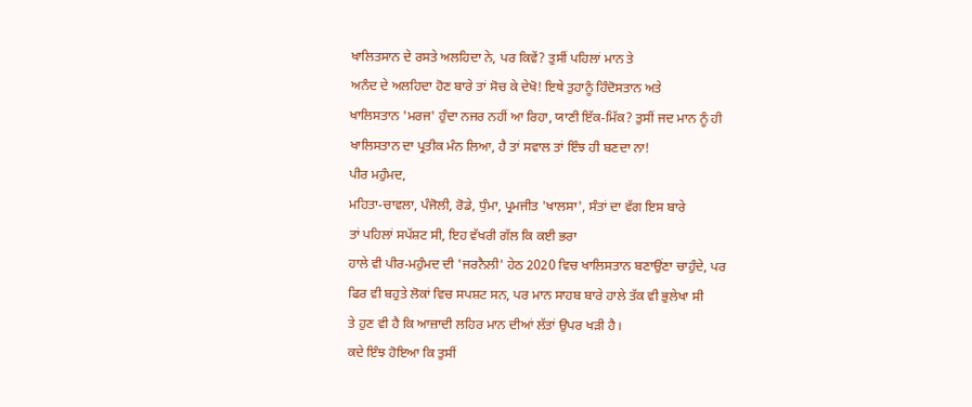ਖਾਲਿਤਸਾਨ ਦੇ ਰਸਤੇ ਅਲਹਿਦਾ ਨੇ, ਪਰ ਕਿਵੇਂ? ਤੁਸੀਂ ਪਹਿਲਾਂ ਮਾਨ ਤੇ
ਅਨੰਦ ਦੇ ਅਲਹਿਦਾ ਹੋਣ ਬਾਰੇ ਤਾਂ ਸੋਚ ਕੇ ਦੇਖੋ! ਇਥੇ ਤੁਹਾਨੂੰ ਹਿੰਦੋਸਤਾਨ ਅਤੇ
ਖਾਲਿਸਤਾਨ 'ਮਰਜ' ਹੁੰਦਾ ਨਜਰ ਨਹੀਂ ਆ ਰਿਹਾ, ਯਾਣੀ ਇੱਕ-ਮਿੱਕ? ਤੁਸੀਂ ਜਦ ਮਾਨ ਨੂੰ ਹੀ
ਖਾਲਿਸਤਾਨ ਦਾ ਪ੍ਰਤੀਕ ਮੰਨ ਲਿਆ, ਹੈ ਤਾਂ ਸਵਾਲ ਤਾਂ ਇੰਝ ਹੀ ਬਣਦਾ ਨਾ!
ਪੀਰ ਮਹੁੰਮਦ,
ਮਹਿਤਾ-ਚਾਵਲਾ, ਪੰਜੋਲੀ, ਰੋਡੇ, ਧੁੰਮਾ, ਪ੍ਰਮਜੀਤ 'ਖਾਲਸਾ', ਸੰਤਾਂ ਦਾ ਵੱਗ ਇਸ ਬਾਰੇ
ਤਾਂ ਪਹਿਲਾਂ ਸਪੱਸ਼ਟ ਸੀ, ਇਹ ਵੱਖਰੀ ਗੱਲ ਕਿ ਕਈ ਭਰਾ
ਹਾਲੇ ਵੀ ਪੀਰ-ਮਹੁੰਮਦ ਦੀ 'ਜਰਨੈਲੀ' ਹੇਠ 2020 ਵਿਚ ਖਾਲਿਸਤਾਨ ਬਣਾਉਂਣਾ ਚਾਹੁੰਦੇ, ਪਰ
ਫਿਰ ਵੀ ਬਹੁਤੇ ਲੋਕਾਂ ਵਿਚ ਸਪਸ਼ਟ ਸਨ, ਪਰ ਮਾਨ ਸਾਹਬ ਬਾਰੇ ਹਾਲੇ ਤੱਕ ਵੀ ਭੁਲੇਖਾ ਸੀ
ਤੇ ਹੁਣ ਵੀ ਹੈ ਕਿ ਆਜ਼ਾਦੀ ਲਹਿਰ ਮਾਨ ਦੀਆਂ ਲੱਤਾਂ ਉਪਰ ਖੜੀ ਹੈ।
ਕਦੇ ਇੰਝ ਹੋਇਆ ਕਿ ਤੁਸੀਂ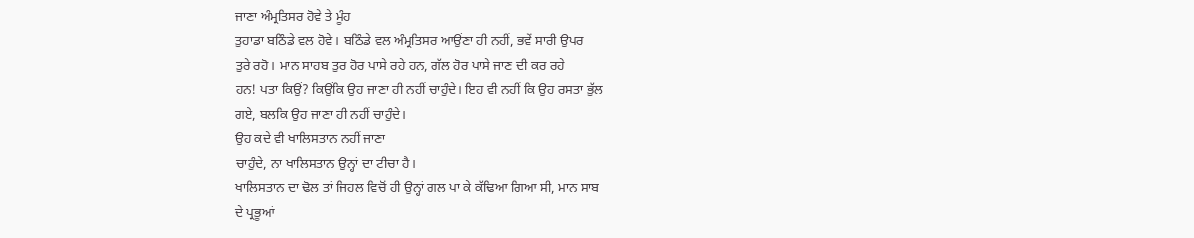ਜਾਣਾ ਅੰਮ੍ਰਤਿਸਰ ਹੋਵੇ ਤੇ ਮੂੰਹ
ਤੁਹਾਡਾ ਬਠਿੰਡੇ ਵਲ ਹੋਵੇ। ਬਠਿੰਡੇ ਵਲ ਅੰਮ੍ਰਤਿਸਰ ਆਉਂਣਾ ਹੀ ਨਹੀਂ, ਭਵੇਂ ਸਾਰੀ ਉਪਰ
ਤੁਰੇ ਰਹੋ। ਮਾਨ ਸਾਹਬ ਤੁਰ ਹੋਰ ਪਾਸੇ ਰਹੇ ਹਨ, ਗੱਲ ਹੋਰ ਪਾਸੇ ਜਾਣ ਦੀ ਕਰ ਰਹੇ
ਹਨ! ਪਤਾ ਕਿਉਂ? ਕਿਉਂਕਿ ਉਹ ਜਾਣਾ ਹੀ ਨਹੀਂ ਚਾਹੁੰਦੇ। ਇਹ ਵੀ ਨਹੀਂ ਕਿ ਉਹ ਰਸਤਾ ਭੁੱਲ
ਗਏ, ਬਲਕਿ ਉਹ ਜਾਣਾ ਹੀ ਨਹੀਂ ਚਾਹੁੰਦੇ।
ਉਹ ਕਦੇ ਵੀ ਖਾਲਿਸਤਾਨ ਨਹੀਂ ਜਾਣਾ
ਚਾਹੁੰਦੇ, ਨਾ ਖਾਲਿਸਤਾਨ ਉਨ੍ਹਾਂ ਦਾ ਟੀਚਾ ਹੈ।
ਖਾਲਿਸਤਾਨ ਦਾ ਢੋਲ ਤਾਂ ਜਿਹਲ ਵਿਚੋਂ ਹੀ ਉਨ੍ਹਾਂ ਗਲ ਪਾ ਕੇ ਕੱਢਿਆ ਗਿਆ ਸੀ, ਮਾਨ ਸਾਬ
ਦੇ ਪ੍ਰਭੂਆਂ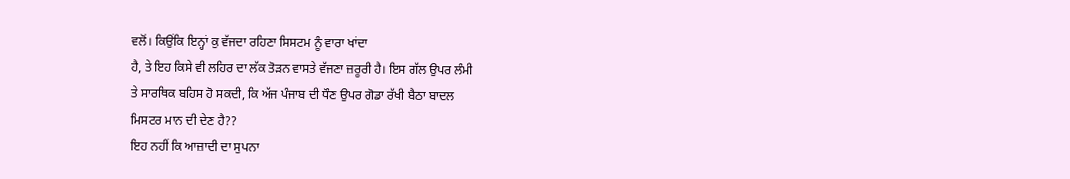ਵਲੋਂ। ਕਿਉਂਕਿ ਇਨ੍ਹਾਂ ਕੁ ਵੱਜਦਾ ਰਹਿਣਾ ਸਿਸਟਮ ਨੂੰ ਵਾਰਾ ਖਾਂਦਾ
ਹੈ, ਤੇ ਇਹ ਕਿਸੇ ਵੀ ਲਹਿਰ ਦਾ ਲੱਕ ਤੋੜਨ ਵਾਸਤੇ ਵੱਜਣਾ ਜ਼ਰੂਰੀ ਹੈ। ਇਸ ਗੱਲ ਉਪਰ ਲੰਮੀ
ਤੇ ਸਾਰਥਿਕ ਬਹਿਸ ਹੋ ਸਕਦੀ, ਕਿ ਅੱਜ ਪੰਜਾਬ ਦੀ ਧੌਣ ਉਪਰ ਗੋਡਾ ਰੱਖੀ ਬੈਠਾ ਬਾਦਲ
ਮਿਸਟਰ ਮਾਨ ਦੀ ਦੇਣ ਹੈ??
ਇਹ ਨਹੀਂ ਕਿ ਆਜ਼ਾਦੀ ਦਾ ਸੁਪਨਾ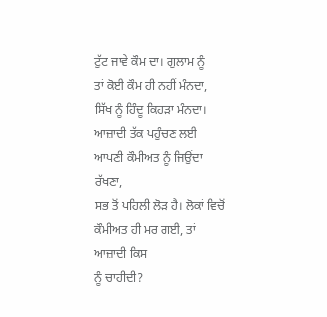ਟੁੱਟ ਜਾਵੇ ਕੌਮ ਦਾ। ਗੁਲਾਮ ਨੂੰ
ਤਾਂ ਕੋਈ ਕੌਮ ਹੀ ਨਹੀਂ ਮੰਨਦਾ, ਸਿੱਖ ਨੂੰ ਹਿੰਦੂ ਕਿਹੜਾ ਮੰਨਦਾ।
ਆਜ਼ਾਦੀ ਤੱਕ ਪਹੁੰਚਣ ਲਈ ਆਪਣੀ ਕੌਮੀਅਤ ਨੂੰ ਜਿਉਂਦਾ ਰੱਖਣਾ,
ਸਭ ਤੋਂ ਪਹਿਲੀ ਲੋੜ ਹੈ। ਲੋਕਾਂ ਵਿਚੋਂ ਕੌਮੀਅਤ ਹੀ ਮਰ ਗਈ, ਤਾਂ ਆਜ਼ਾਦੀ ਕਿਸ
ਨੂੰ ਚਾਹੀਦੀ?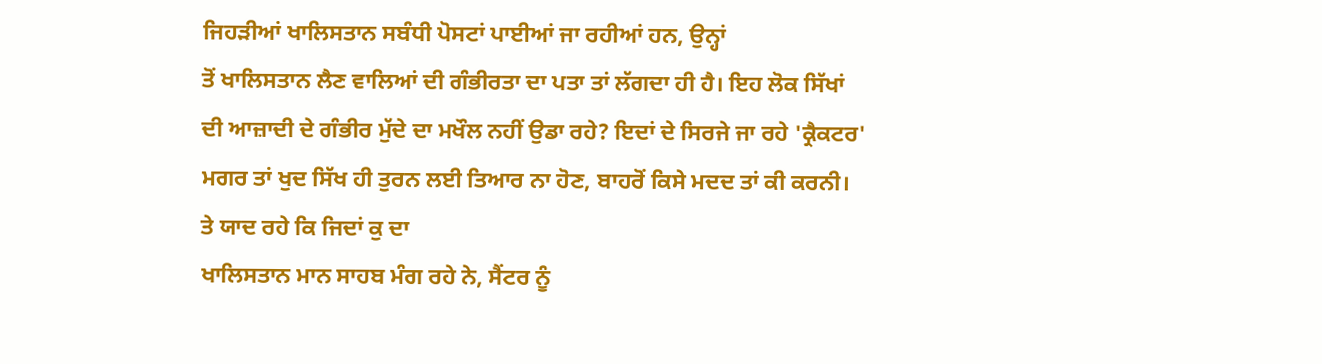ਜਿਹੜੀਆਂ ਖਾਲਿਸਤਾਨ ਸਬੰਧੀ ਪੋਸਟਾਂ ਪਾਈਆਂ ਜਾ ਰਹੀਆਂ ਹਨ, ਉਨ੍ਹਾਂ
ਤੋਂ ਖਾਲਿਸਤਾਨ ਲੈਣ ਵਾਲਿਆਂ ਦੀ ਗੰਭੀਰਤਾ ਦਾ ਪਤਾ ਤਾਂ ਲੱਗਦਾ ਹੀ ਹੈ। ਇਹ ਲੋਕ ਸਿੱਖਾਂ
ਦੀ ਆਜ਼ਾਦੀ ਦੇ ਗੰਭੀਰ ਮੁੱਦੇ ਦਾ ਮਖੌਲ ਨਹੀਂ ਉਡਾ ਰਹੇ? ਇਦਾਂ ਦੇ ਸਿਰਜੇ ਜਾ ਰਹੇ 'ਕ੍ਰੈਕਟਰ'
ਮਗਰ ਤਾਂ ਖੁਦ ਸਿੱਖ ਹੀ ਤੁਰਨ ਲਈ ਤਿਆਰ ਨਾ ਹੋਣ, ਬਾਹਰੋਂ ਕਿਸੇ ਮਦਦ ਤਾਂ ਕੀ ਕਰਨੀ।
ਤੇ ਯਾਦ ਰਹੇ ਕਿ ਜਿਦਾਂ ਕੁ ਦਾ
ਖਾਲਿਸਤਾਨ ਮਾਨ ਸਾਹਬ ਮੰਗ ਰਹੇ ਨੇ, ਸੈਂਟਰ ਨੂੰ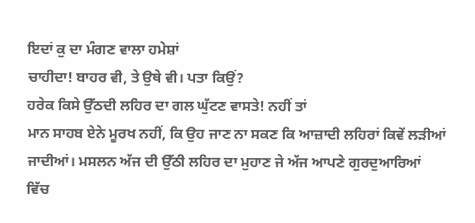ਇਦਾਂ ਕੁ ਦਾ ਮੰਗਣ ਵਾਲਾ ਹਮੇਸ਼ਾਂ
ਚਾਹੀਦਾ! ਬਾਹਰ ਵੀ, ਤੇ ਉਥੇ ਵੀ। ਪਤਾ ਕਿਉਂ?
ਹਰੇਕ ਕਿਸੇ ਉੱਠਦੀ ਲਹਿਰ ਦਾ ਗਲ ਘੁੱਟਣ ਵਾਸਤੇ! ਨਹੀਂ ਤਾਂ
ਮਾਨ ਸਾਹਬ ਏਨੇ ਮੂਰਖ ਨਹੀਂ, ਕਿ ਉਹ ਜਾਣ ਨਾ ਸਕਣ ਕਿ ਆਜ਼ਾਦੀ ਲਹਿਰਾਂ ਕਿਵੇਂ ਲੜੀਆਂ
ਜਾਦੀਆਂ। ਮਸਲਨ ਅੱਜ ਦੀ ਉੱਠੀ ਲਹਿਰ ਦਾ ਮੁਹਾਣ ਜੇ ਅੱਜ ਆਪਣੇ ਗੁਰਦੁਆਰਿਆਂ
ਵਿੱਚ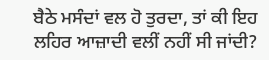ਬੈਠੇ ਮਸੰਦਾਂ ਵਲ ਹੋ ਤੁਰਦਾ, ਤਾਂ ਕੀ ਇਹ ਲਹਿਰ ਆਜ਼ਾਦੀ ਵਲੀਂ ਨਹੀਂ ਸੀ ਜਾਂਦੀ?